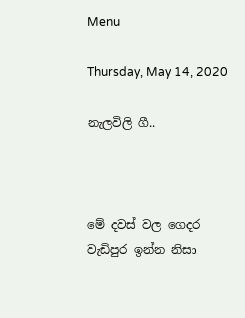Menu

Thursday, May 14, 2020

නැලවිලි ගී..



මේ දවස් වල ගෙදර වැඩිපුර ඉන්න නිසා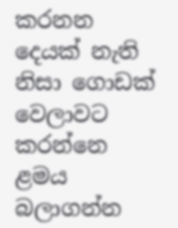කරනන දෙයක් නැති නිසා ගොඩක් වෙලාවට කරන්නෙ ළමය බලාගන්න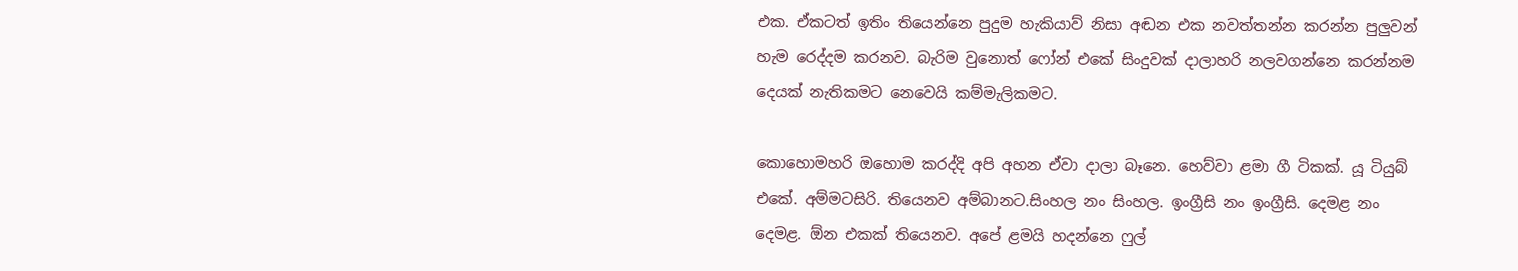එක. ඒකටත් ඉතිං තියෙන්නෙ පුදුම හැකියාව් නිසා අඬන එක නවත්තන්න කරන්න පුලුවන් හැම රෙද්දම කරනව. බැරිම වුනොත් ෆෝන් එකේ සිංදුවක් දාලාහරි නලවගන්නෙ කරන්නම දෙයක් නැතිකමට නෙවෙයි කම්මැලිකමට.

කොහොමහරි ඔහොම කරද්දි අපි අහන ඒවා දාලා බෑනෙ. හෙව්වා ළමා ගී ටිකක්. යූ ටියුබ් එකේ. අම්මටසිරි. තියෙනව අම්බානට.සිංහල නං සිංහල. ඉංග්‍රීසි නං ඉංග්‍රීසි. දෙමළ නං දෙමළ. ඕන එකක් තියෙනව. අපේ ළමයි හදන්නෙ ෆුල්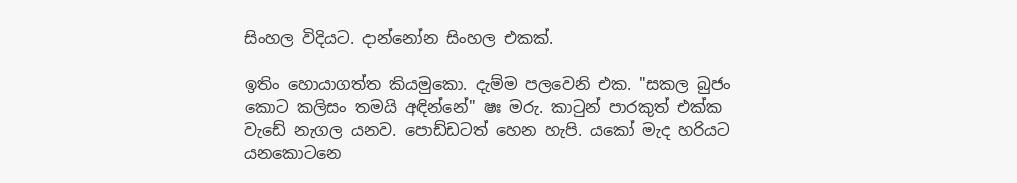සිංහල විදියට. දාන්නෝන සිංහල එකක්.

ඉතිං හොයාගත්ත කියමුකො. දැම්ම පලවෙනි එක. "සකල බුජං කොට කලිසං තමයි අඳින්නේ" ෂඃ මරු. කාටුන් පාරකුත් එක්ක වැඩේ නැගල යනව. පොඩ්ඩටත් හෙන හැපි. යකෝ මැද හරියට යනකොටනෙ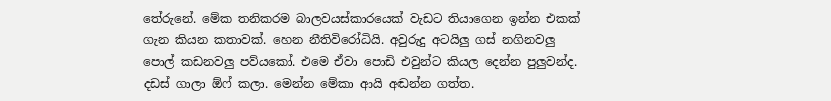තේරුනේ. මේක තනිකරම බාලවයස්කාරයෙක් වැඩට තියාගෙන ඉන්න එකක් ගැන කියන කතාවක්. හෙන නීතිවිරෝධියි. අවුරුදු අටයිලු ගස් නගිනවලු පොල් කඩනවලු පව්යකෝ. එමෙ ඒවා පොඩි එවුන්ට කියල දෙන්න පුලුවන්ද. දඩස් ගාලා ඕෆ් කලා. මෙන්න මේකා ආයි අඬන්න ගත්ත.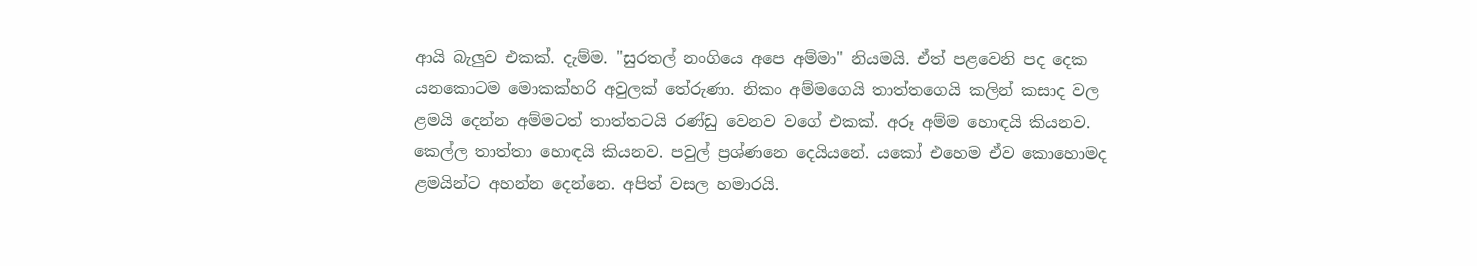ආයි බැලුව එකක්. දැම්ම. "සුරතල් නංගියෙ අපෙ අම්මා" නියමයි. ඒත් පළවෙනි පද දෙක යනකොටම මොකක්හරි අවුලක් තේරුණා. නිකං අම්මගෙයි තාත්තගෙයි කලින් කසාද වල ළමයි දෙන්න අම්මටත් තාත්තටයි රණ්ඩු වෙනව වගේ එකක්. අරූ අම්ම හොඳයි කියනව. කෙල්ල තාත්තා හොඳයි කියනව. පවුල් ප්‍රශ්ණනෙ දෙයියනේ. යකෝ එහෙම ඒව කොහොමද ළමයින්ට අහන්න දෙන්නෙ. අපිත් වසල හමාරයි.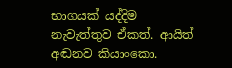භාගයක් යද්දිම නැවැත්තුව ඒකත්. ආයිත් අඬනව කියාංකො.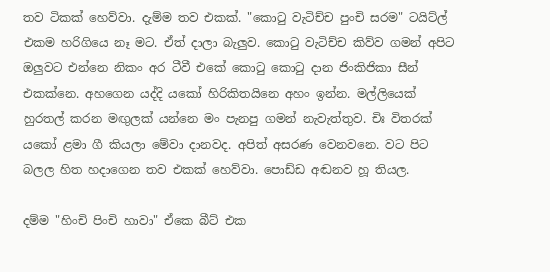තව ටිකක් හෙව්වා. දැම්ම තව එකක්. "කොටු වැටිච්ච පුංචි සරම" ටයිට්ල් එකම හරිගියෙ නෑ මට. ඒත් දාලා බැලුව. කොටු වැටිච්ච කිව්ව ගමන් අපිට ඔලුවට එන්නෙ නිකං අර ටීවී එකේ කොටු කොටු දාන ජිංකිජිකා සීන් එකක්නෙ. අහගෙන යද්දි යකෝ හිරිකිතයිනෙ අහං ඉන්න. මල්ලියෙක් හුරතල් කරන මඟුලක් යන්නෙ මං පැනපු ගමන් නැවැත්තුව. චිඃ විතරක් යකෝ ළමා ගී කියලා මේවා දානවද. අපිත් අසරණ වෙනවනෙ. වට පිට බලල හිත හදාගෙන තව එකක් හෙව්වා. පොඩ්ඩ අඬනව හූ තියල.

දම්ම "හිංචි පිංචි හාවා" ඒකෙ බීට් එක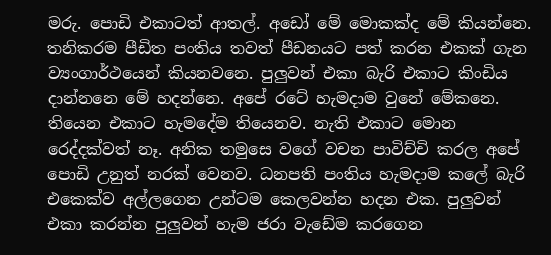මරු. පොඩි එකාටත් ආතල්. අඩෝ මේ මොකක්ද මේ කියන්නෙ. තනිකරම පීඩිත පංතිය තවත් පීඩනයට පත් කරන එකක් ගැන ව්‍යංගාර්ථයෙන් කියනවනෙ. පුලුවන් එකා බැරි එකාට කිංඩිය දාන්නනෙ මේ හදන්නෙ. අපේ රටේ හැමදාම වුනේ මේකනෙ. තියෙන එකාට හැමදේම තියෙනව. නැති එකාට මොන රෙද්දක්වත් නෑ. අනික තමුසෙ වගේ වචන පාවිච්චි කරල අපේ පොඩි උනුත් නරක් වෙනව. ධනපති පංතිය හැමදාම කලේ බැරි එකෙක්ව අල්ලගෙන උන්ටම කෙලවන්න හදන එක. පුලුවන් එකා කරන්න පුලුවන් හැම ජරා වැඩේම කරගෙන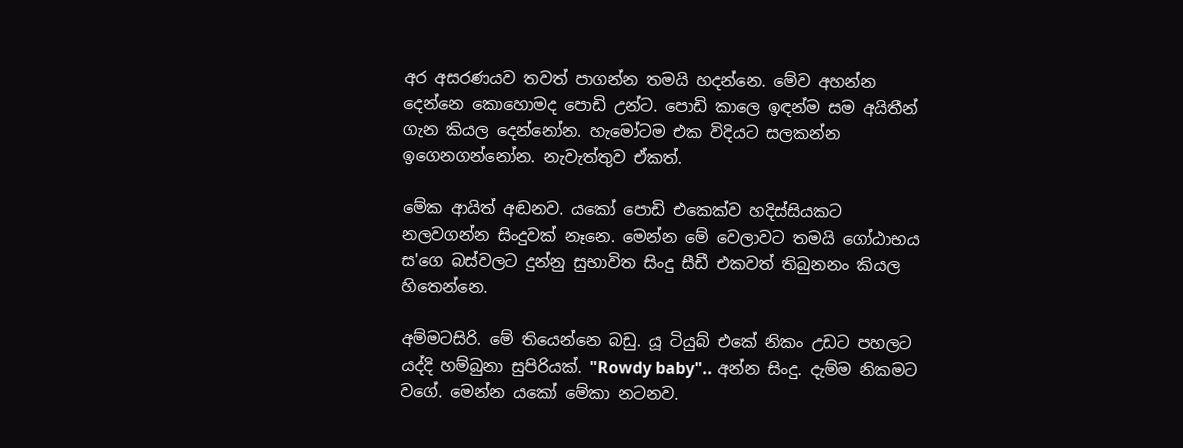අර අසරණයව තවත් පාගන්න තමයි හදන්නෙ. මේව අහන්න දෙන්නෙ කොහොමද පොඩි උන්ට. පොඩි කාලෙ ඉඳන්ම සම අයිතීන් ගැන කියල දෙන්නෝන. හැමෝටම එක විදියට සලකන්න ඉගෙනගන්නෝන. නැවැත්තුව ඒකත්.

මේක ආයිත් අඬනව. යකෝ පොඩි එකෙක්ව හදිස්සියකට නලවගන්න සිංදුවක් නෑනෙ. මෙන්න මේ වෙලාවට තමයි ගෝඨාභය ස'ගෙ බස්වලට දුන්නු සුභාවිත සිංදු සීඩී එකවත් තිබුනනං කියල හිතෙන්නෙ.

අම්මටසිරි. මේ තියෙන්නෙ බඩු. යූ ටියුබ් එකේ නිකං උඩට පහලට යද්දි හම්බුනා සුපිරියක්. "Rowdy baby".. අන්න සිංදු. දැම්ම නිකමට වගේ. මෙන්න යකෝ මේකා නටනව.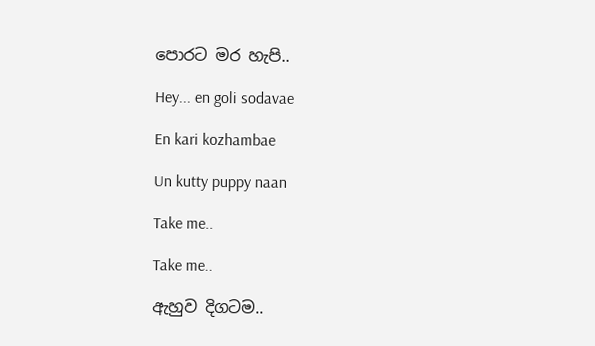පොරට මර හැපි..

Hey... en goli sodavae

En kari kozhambae

Un kutty puppy naan

Take me..

Take me..

ඇහුව දිගටම..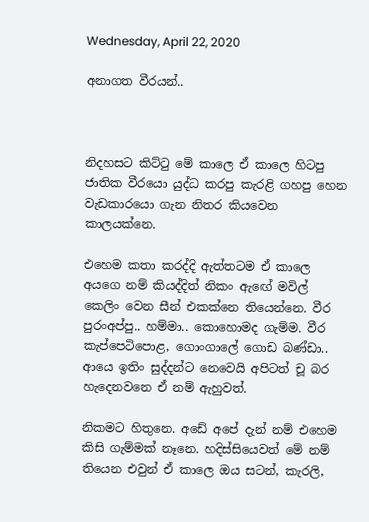Wednesday, April 22, 2020

අනාගත වීරයන්..



නිදහසට කිට්ටු මේ කාලෙ ඒ කාලෙ හිටපු ජාතික වීරයො යුද්ධ කරපු කැරළි ගහපු හෙන වැඩකාරයො ගැන නිතර කියවෙන කාලයක්නෙ.

එහෙම කතා කරද්දි ඇත්තටම ඒ කාලෙ අයගෙ නම් කියද්දිත් නිකං ඇඟේ මවිල් කෙලිං වෙන සීන් එකක්නෙ තියෙන්නෙ. වීර පුරංඅප්පු.. හම්මා.. කොහොමද ගැම්ම. වීර කැප්පෙටිපොළ, ගොංගාලේ ගොඩ බණ්ඩා.. ආයෙ ඉතිං සුද්දන්ට නෙවෙයි අපිටත් චූ බර හැදෙනවනෙ ඒ නම් ඇහුවත්.

නිකමට හිතුනෙ. අඩේ අපේ දැන් නම් එහෙම කිසි ගැම්මක් නෑනෙ. හදිස්සියෙවත් මේ නම් තියෙන එවුන් ඒ කාලෙ ඔය සටන්, කැරලි,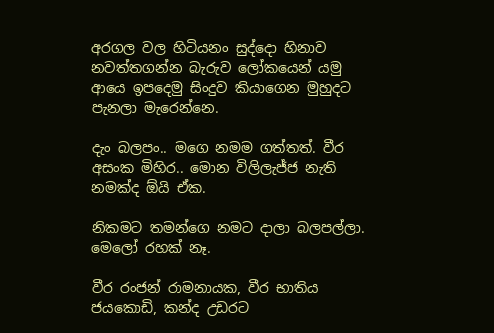අරගල වල හිටියනං සුද්දො හිනාව නවත්තගන්න බැරුව ලෝකයෙන් යමු ආයෙ ඉපදෙමු සිංදුව කියාගෙන මුහුදට පැනලා මැරෙන්නෙ.

දැං බලපං.. මගෙ නමම ගත්තත්. වීර අසංක මිහිර.. මොන විලිලැජ්ජ නැති නමක්ද ඕයි ඒක.

නිකමට තමන්ගෙ නමට දාලා බලපල්ලා. මෙලෝ රහක් නෑ.

වීර රංජන් රාමනායක, වීර භාතිය ජයකොඩි, කන්ද උඩරට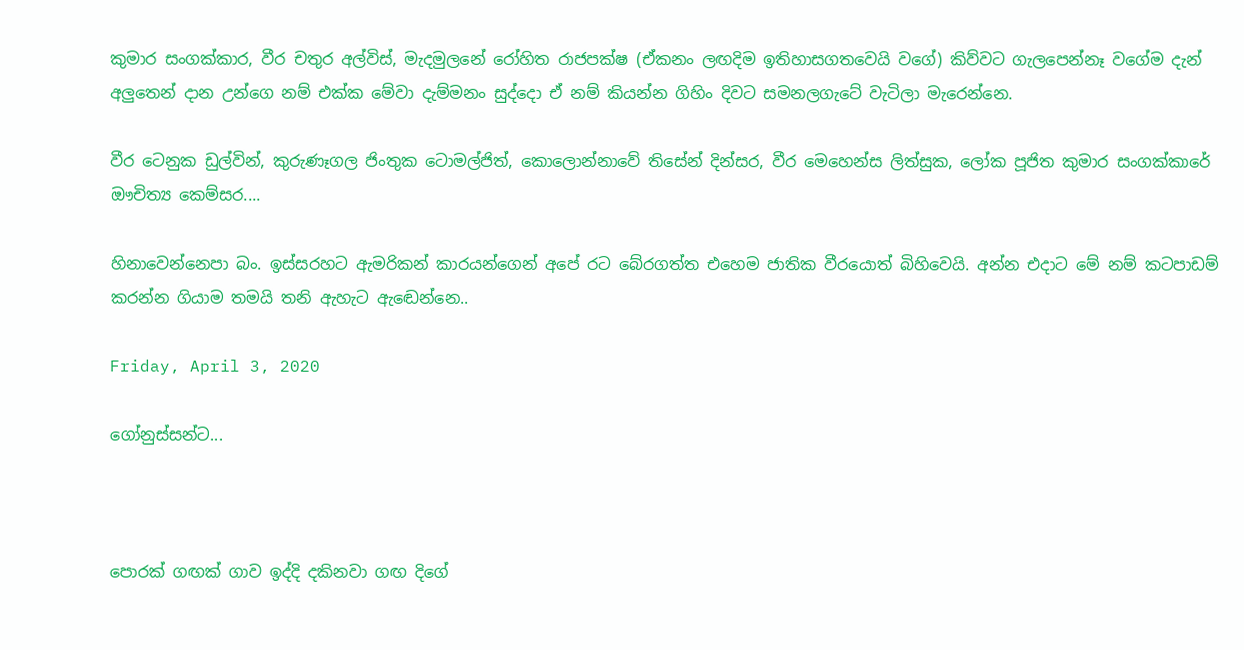කුමාර සංගක්කාර, වීර චතුර අල්විස්, මැදමුලනේ රෝහිත රාජපක්ෂ (ඒකනං ලඟදිම ඉතිහාසගතවෙයි වගේ) කිව්වට ගැලපෙන්නෑ වගේම දැන් අලුතෙන් දාන උන්ගෙ නම් එක්ක මේවා දැම්මනං සුද්දො ඒ නම් කියන්න ගිහිං දිවට සමනලගැටේ වැටිලා මැරෙන්නෙ.

වීර ටෙනුක ඩුල්වින්, කුරුණෑගල ජිංතුක ටොමල්ජිත්, කොලොන්නාවේ තිසේන් දින්සර, වීර මෙහෙන්ස ලිත්සුක, ලෝක පූජිත කුමාර සංගක්කාරේ ඖචිත්‍ය කෙම්සර....

හිනාවෙන්නෙපා බං. ඉස්සරහට ඇමරිකන් කාරයන්ගෙන් අපේ රට බේරගත්ත එහෙම ජාතික වීරයොත් බිහිවෙයි. අන්න එදාට මේ නම් කටපාඩම් කරන්න ගියාම තමයි තනි ඇහැට ඇඬෙන්නෙ..

Friday, April 3, 2020

ගෝනුස්සන්ට...



පොරක් ගඟක් ගාව ඉද්දි දකිනවා ගඟ දිගේ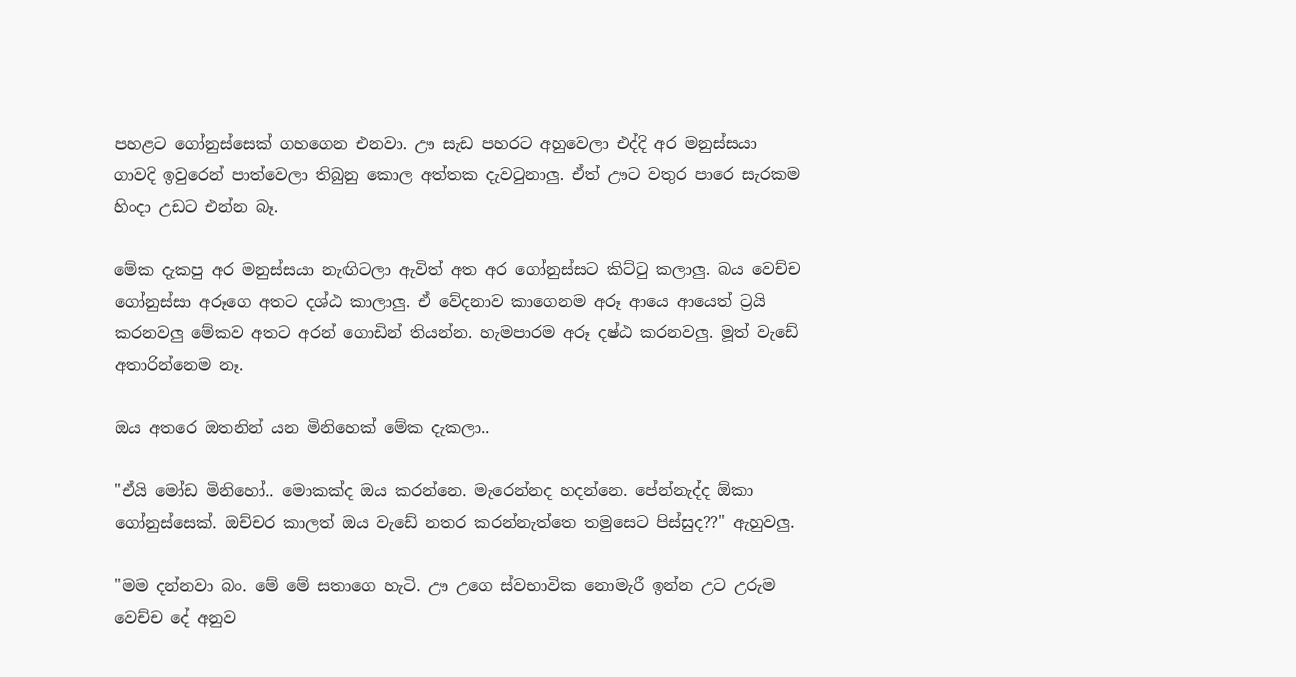පහළට ගෝනුස්සෙක් ගහගෙන එනවා. ඌ සැඩ පහරට අහුවෙලා එද්දි අර මනුස්සයා ගාවදි ඉවුරෙන් පාත්වෙලා තිබුනු කොල අත්තක දැවටුනාලු. ඒත් ඌට වතුර පාරෙ සැරකම හිංදා උඩට එන්න බෑ.

මේක දැකපු අර මනුස්සයා නැඟිටලා ඇවිත් අත අර ගෝනුස්සට කිට්ටු කලාලු. බය වෙච්ච ගෝනුස්සා අරූගෙ අතට දශ්ඨ කාලාලු. ඒ වේදනාව කාගෙනම අරූ ආයෙ ආයෙත් ට්‍රයි කරනවලු මේකව අතට අරන් ගොඩින් තියන්න. හැමපාරම අරූ දෂ්ඨ කරනවලු. මූත් වැඩේ අතාරින්නෙම නෑ.

ඔය අතරෙ ඔතනින් යන මිනිහෙක් මේක දැකලා..

"ඒයි මෝඩ මිනිහෝ.. මොකක්ද ඔය කරන්නෙ. මැරෙන්නද හදන්නෙ. පේන්නැද්ද ඕකා ගෝනුස්සෙක්. ඔච්චර කාලත් ඔය වැඩේ නතර කරන්නැත්තෙ තමුසෙට පිස්සුද??" ඇහුවලු.

"මම දන්නවා බං. මේ මේ සතාගෙ හැටි. ඌ උගෙ ස්වභාවික නොමැරී ඉන්න උට උරුම වෙච්ච දේ අනුව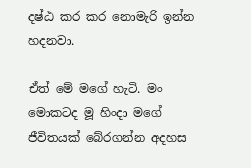දෂ්ඨ කර කර නොමැරි ඉන්න හදනවා.

ඒත් මේ මගේ හැටි. මං මොකටද මූ හිංදා මගේ ජීවිතයක් බේරගන්න අදහස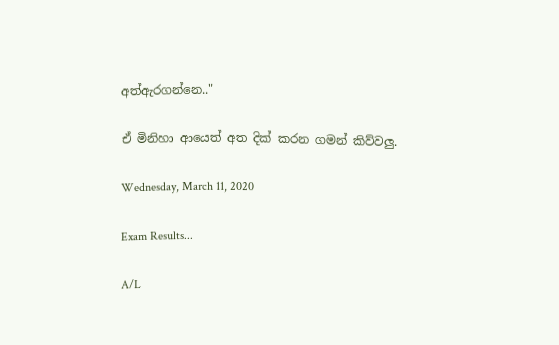අත්ඇරගන්නෙ.."

ඒ මිනිහා ආයෙත් අත දික් කරන ගමන් කිව්වලු.

Wednesday, March 11, 2020

Exam Results...

A/L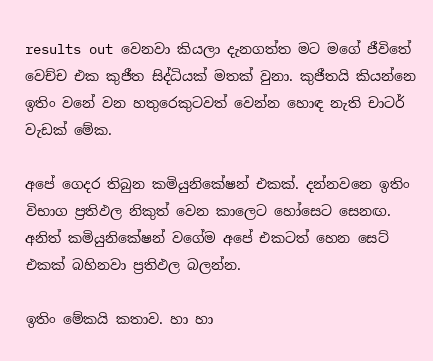results out වෙනවා කියලා දැනගත්ත මට මගේ ජීවිතේ වෙච්ච එක කුජීත සිද්ධියක් මතක් වුනා. කුජීතයි කියන්නෙ ඉතිං වනේ වන හතුරෙකුටවත් වෙන්න හොඳ නැති චාටර් වැඩක් මේක.

අපේ ගෙදර තිබුන කමියුනිකේෂන් එකක්. දන්නවනෙ ඉතිං විභාග ප්‍රතිඵල නිකුත් වෙන කාලෙට හෝසෙට සෙනඟ. අනිත් කමියුනිකේෂන් වගේම අපේ එකටත් හෙන සෙට් එකක් බහිනවා ප්‍රතිඵල බලන්න.

ඉතිං මේකයි කතාව. හා හා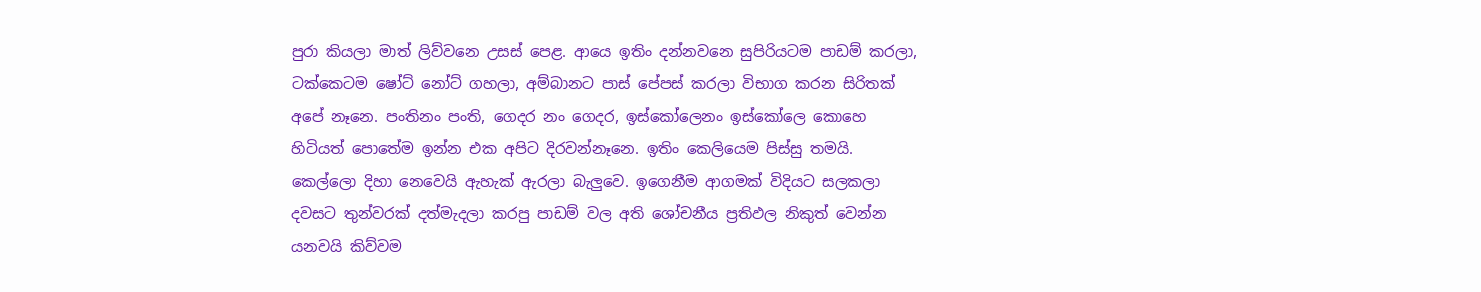පුරා කියලා මාත් ලිව්වනෙ උසස් පෙළ. ආයෙ ඉතිං දන්නවනෙ සුපිරියටම පාඩම් කරලා, ටක්කෙටම ෂෝට් නෝට් ගහලා, අම්බානට පාස් පේපස් කරලා විභාග කරන සිරිතක් අපේ නෑනෙ. පංතිනං පංති, ගෙදර නං ගෙදර, ඉස්කෝලෙනං ඉස්කෝලෙ කොහෙ හිටියත් පොතේම ඉන්න එක අපිට දිරවන්නෑනෙ. ඉතිං කෙලියෙම පිස්සු තමයි. කෙල්ලො දිහා නෙවෙයි ඇහැක් ඇරලා බැලුවෙ. ඉගෙනීම ආගමක් විදියට සලකලා දවසට තුන්වරක් දත්මැදලා කරපු පාඩම් වල අති ශෝචනීය ප්‍රතිඵල නිකුත් වෙන්න යනවයි කිව්වම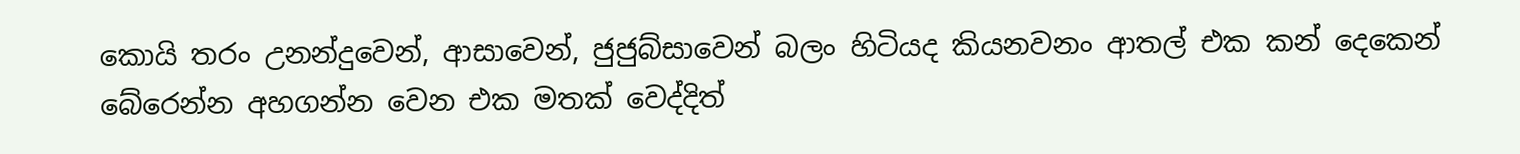කොයි තරං උනන්දුවෙන්, ආසාවෙන්, ජුජුබ්සාවෙන් බලං හිටියද කියනවනං ආතල් එක කන් දෙකෙන් බේරෙන්න අහගන්න වෙන එක මතක් වෙද්දිත්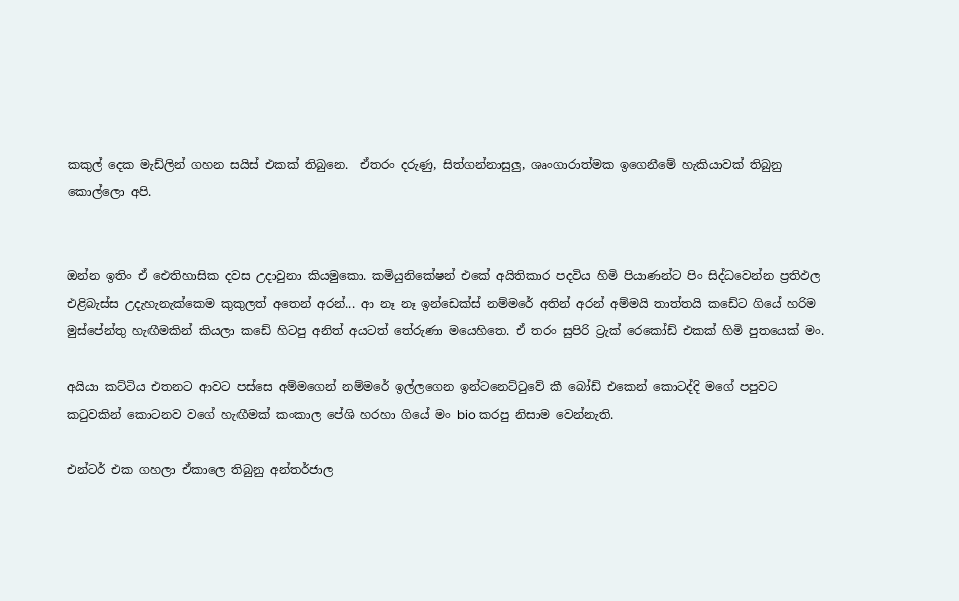කකුල් දෙක මැඩ්ලින් ගහන සයිස් එකක් තිබුනෙ.  ඒතරං දරුණු, සිත්ගන්නාසුලු, ශෘංගාරාත්මක ඉගෙනීමේ හැකියාවක් තිබුනු කොල්ලො අපි.


ඔන්න ඉතිං ඒ ඓතිහාසික දවස උදාවුනා කියමුකො. කමියුනිකේෂන් එකේ අයිතිකාර පදවිය හිමි පියාණන්ට පිං සිද්ධවෙන්න ප්‍රතිඵල එළිබැස්ස උදැහැනැක්කෙම කුකුලත් අතෙන් අරන්... ආ නෑ නෑ ඉන්ඩෙක්ස් නම්මරේ අතින් අරන් අම්මයි තාත්තයි කඩේට ගියේ හරිම මුස්පේන්තු හැඟීමකින් කියලා කඩේ හිටපු අනිත් අයටත් තේරුණා මයෙහිතෙ. ඒ තරං සුපිරි ට්‍රැක් රෙකෝඩ් එකක් හිමි පුතයෙක් මං.

අයියා කට්ටිය එතනට ආවට පස්සෙ අම්මගෙන් නම්මරේ ඉල්ලගෙන ඉන්ටනෙට්ටුවේ කී බෝඩ් එකෙන් කොටද්දි මගේ පපුවට කටුවකින් කොටනව වගේ හැඟීමක් කංකාල පේශි හරහා ගියේ මං bio කරපු නිසාම වෙන්නැති.

එන්ටර් එක ගහලා ඒකාලෙ තිබුනු අන්තර්ජාල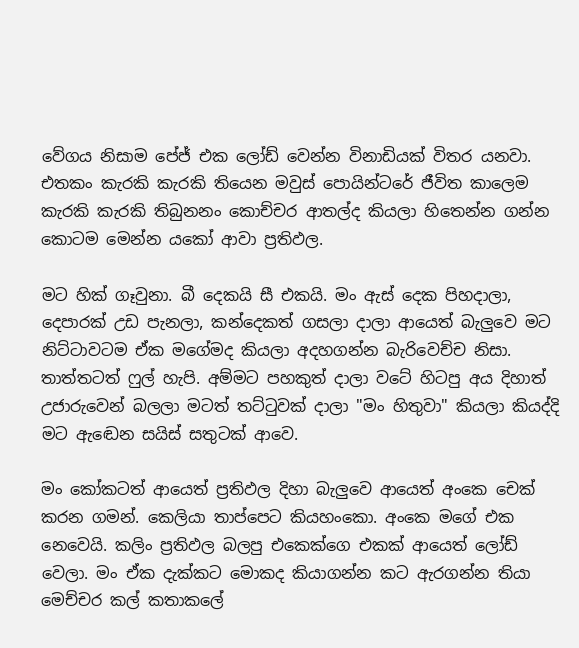වේගය නිසාම පේජ් එක ලෝඩ් වෙන්න විනාඩියක් විතර යනවා. එතකං කැරකි කැරකි තියෙන මවුස් පොයින්ටරේ ජීවිත කාලෙම කැරකි කැරකි තිබුනනං කොච්චර ආතල්ද කියලා හිතෙන්න ගන්න කොටම මෙන්න යකෝ ආවා ප්‍රතිඵල.

මට හික් ගෑවුනා. බී දෙකයි සී එකයි. මං ඇස් දෙක පිහදාලා, දෙපාරක් උඩ පැනලා, කන්දෙකත් ගසලා දාලා ආයෙත් බැලුවෙ මට නිට්ටාවටම ඒක මගේමද කියලා අදහගන්න බැරිවෙච්ච නිසා. තාත්තටත් ෆුල් හැපි. අම්මට පහකුත් දාලා වටේ හිටපු අය දිහාත් උජාරුවෙන් බලලා මටත් තට්ටුවක් දාලා "මං හිතුවා" කියලා කියද්දි මට ඇඬෙන සයිස් සතුටක් ආවෙ.

මං කෝකටත් ආයෙත් ප්‍රතිඵල දිහා බැලුවෙ ආයෙත් අංකෙ චෙක් කරන ගමන්. කෙලියා තාප්පෙට කියහංකො. අංකෙ මගේ එක නෙවෙයි. කලිං ප්‍රතිඵල බලපු එකෙක්ගෙ එකක් ආයෙත් ලෝඩ් වෙලා. මං ඒක දැක්කට මොකද කියාගන්න කට ඇරගන්න තියා මෙච්චර කල් කතාකලේ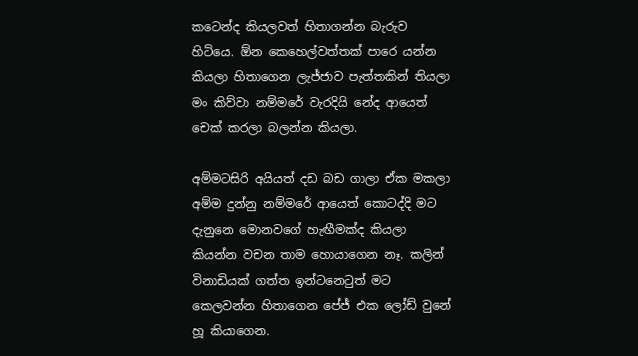කටෙන්ද කියලවත් හිතාගන්න බැරුව හිටියෙ. ඕන කෙහෙල්වත්තක් පාරෙ යන්න කියලා හිතාගෙන ලැජ්ජාව පැත්තකින් තියලා මං කිව්වා නම්මරේ වැරදියි නේද ආයෙත් චෙක් කරලා බලන්න කියලා.

අම්මටසිරි අයියත් දඩ බඩ ගාලා ඒක මකලා අම්ම දුන්නු නම්මරේ ආයෙත් කොටද්දි මට දැනුනෙ මොනවගේ හැඟීමක්ද කියලා කියන්න වචන තාම හොයාගෙන නෑ. කලින් විනාඩියක් ගත්ත ඉන්ටනෙටුත් මට කෙලවන්න හිතාගෙන පේජ් එක ලෝඩ් වුනේ හූ කියාගෙන.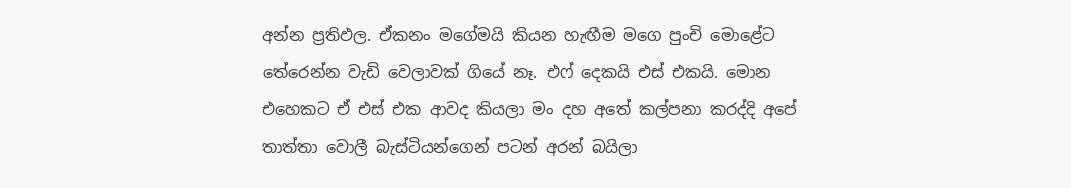අන්න ප්‍රතිඵල. ඒකනං මගේමයි කියන හැඟීම මගෙ පුංචි මොළේට තේරෙන්න වැඩි වෙලාවක් ගියේ නෑ. එෆ් දෙකයි එස් එකයි. මොන එහෙකට ඒ එස් එක ආවද කියලා මං දහ අතේ කල්පනා කරද්දි අපේ තාත්තා වොලී බැස්ටියන්ගෙන් පටන් අරන් බයිලා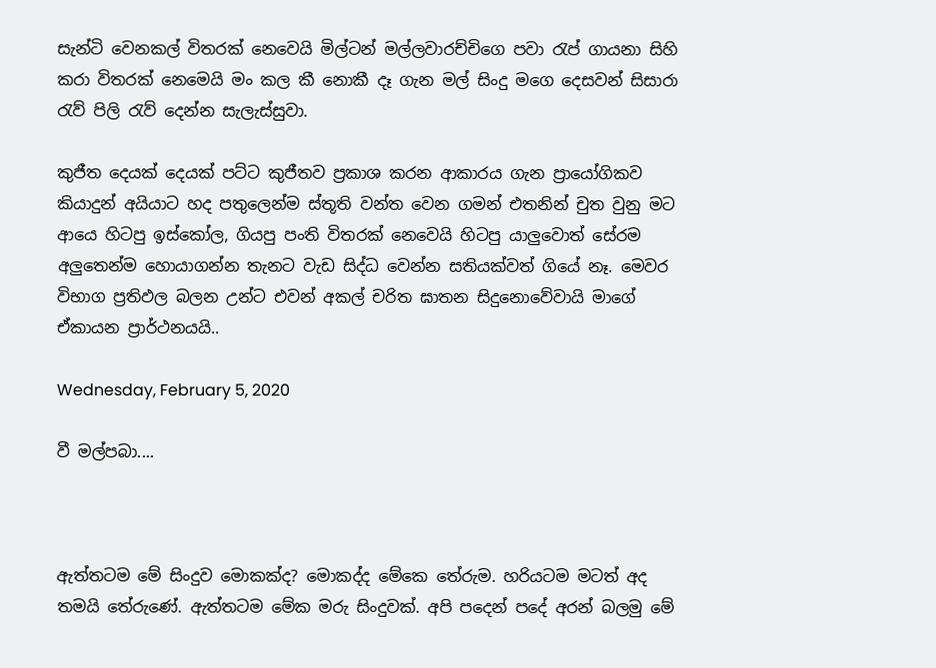සැන්ටි වෙනකල් විතරක් නෙවෙයි මිල්ටන් මල්ලවාරච්චිගෙ පවා රැප් ගායනා සිහි කරා විතරක් නෙමෙයි මං කල කී නොකී දෑ ගැන මල් සිංදු මගෙ දෙසවන් සිසාරා රැව් පිලි රැව් දෙන්න සැලැස්සුවා.

කුජීත දෙයක් දෙයක් පට්ට කුජීතව ප්‍රකාශ කරන ආකාරය ගැන ප්‍රායෝගිකව කියාදුන් අයියාට හද පතුලෙන්ම ස්තූති වන්ත වෙන ගමන් එතනින් චුත වුනු මට ආයෙ හිටපු ඉස්කෝල, ගියපු පංති විතරක් නෙවෙයි හිටපු යාලුවොත් සේරම අලුතෙන්ම හොයාගන්න තැනට වැඩ සිද්ධ වෙන්න සතියක්වත් ගියේ නෑ. මෙවර විභාග ප්‍රතිඵල බලන උන්ට එවන් අකල් චරිත ඝාතන සිදුනොවේවායි මාගේ ඒකායන ප්‍රාර්ථනයයි..

Wednesday, February 5, 2020

වී මල්පබා....



ඇත්තටම මේ සිංදුව මොකක්ද? මොකද්ද මේකෙ තේරුම. හරියටම මටත් අද තමයි තේරුණේ. ඇත්තටම මේක මරු සිංදුවක්. අපි පදෙන් පදේ අරන් බලමු මේ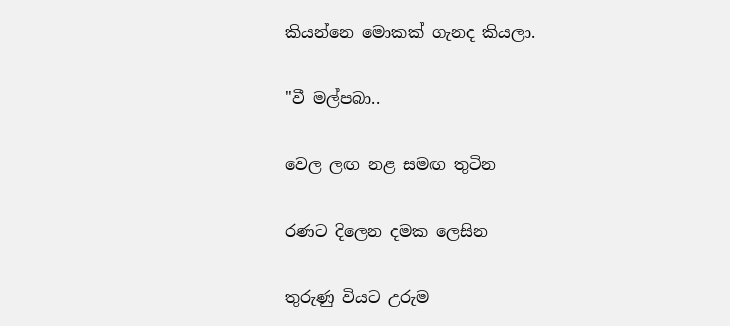කියන්නෙ මොකක් ගැනද කියලා.

"වී මල්පබා..

වෙල ලඟ නළ සමඟ තුටින

රණට දිලෙන දමක ලෙසින

තුරුණු වියට උරුම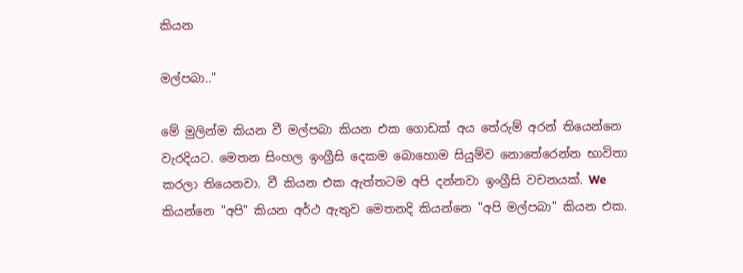කියන

මල්පබා.."

මේ මුලින්ම කියන වී මල්පබා කියන එක ගොඩක් අය තේරුම් අරන් තියෙන්නෙ වැරදියට. මෙතන සිංහල ඉංග්‍රීසි දෙකම බොහොම සියුම්ව නොතේරෙන්න භාවිතා කරලා තියෙනවා. වී කියන එක ඇත්තටම අපි දන්නවා ඉංග්‍රීසි වචනයක්. We කියන්නෙ "අපි" කියන අර්ථ ඇතුව මෙතනදි කියන්නෙ "අපි මල්පබා" කියන එක.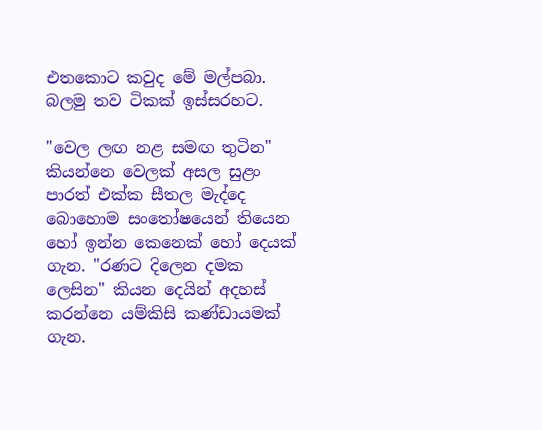එතකොට කවුද මේ මල්පබා. බලමු තව ටිකක් ඉස්සරහට.

"වෙල ලඟ නළ සමඟ තුටින" කියන්නෙ වෙලක් අසල සුළං පාරත් එක්ක සීතල මැද්දෙ බොහොම සංතෝෂයෙන් තියෙන හෝ ඉන්න කෙනෙක් හෝ දෙයක් ගැන. "රණට දිලෙන දමක ලෙසින" කියන දෙයින් අදහස් කරන්නෙ යම්කිසි කණ්ඩායමක් ගැන.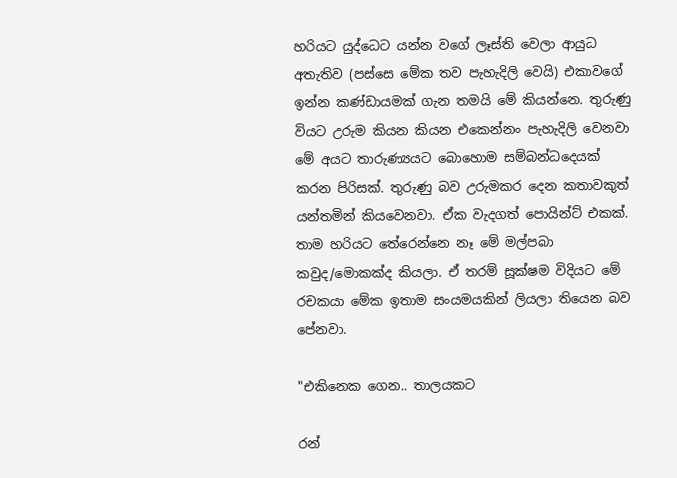හරියට යුද්ධෙට යන්න වගේ ලෑස්ති වෙලා ආයුධ අතැතිව (පස්සෙ මේක තව පැහැදිලි වෙයි) එකාවගේ ඉන්න කණ්ඩායමක් ගැන තමයි මේ කියන්නෙ. තුරුණු වියට උරුම කියන කියන එකෙන්නං පැහැදිලි වෙනවා මේ අයට තාරුණ්‍යයට බොහොම සම්බන්ධදෙයක් කරන පිරිසක්. තුරුණු බව උරුමකර දෙන කතාවකුත් යන්තමින් කියවෙනවා. ඒක වැදගත් පොයින්ට් එකක්. තාම හරියට තේරෙන්නෙ නෑ මේ මල්පබා කවුද/මොකක්ද කියලා. ඒ තරම් සූක්ෂම විදියට මේ රචකයා මේක ඉතාම සංයමයකින් ලියලා තියෙන බව පේනවා.

"එකිනෙක ගෙන.. තාලයකට

රන්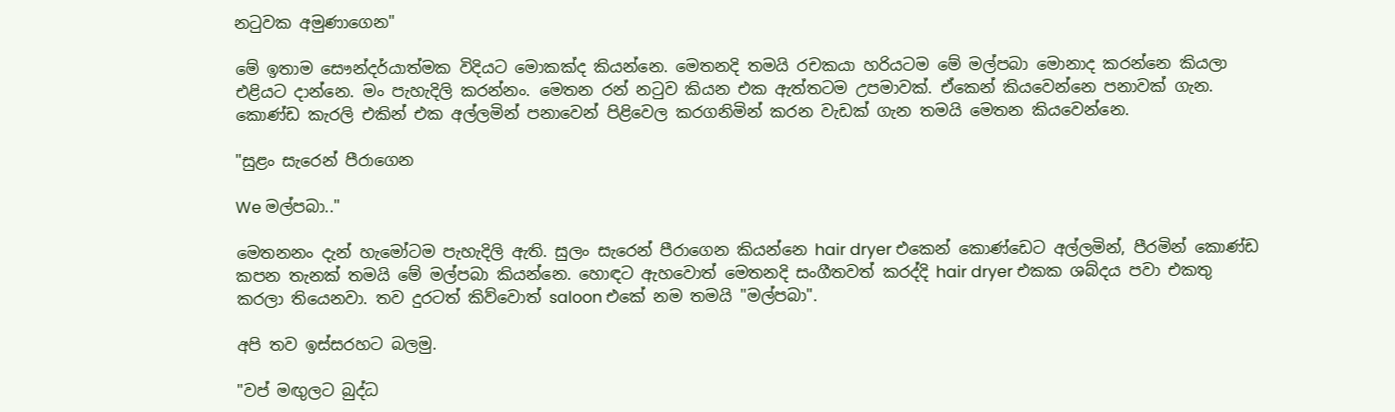නටුවක අමුණාගෙන"

මේ ඉතාම සෞන්දර්යාත්මක විදියට මොකක්ද කියන්නෙ. මෙතනදි තමයි රචකයා හරියටම මේ මල්පබා මොනාද කරන්නෙ කියලා එළියට දාන්නෙ. මං පැහැදිලි කරන්නං. මෙතන රන් නටුව කියන එක ඇත්තටම උපමාවක්. ඒකෙන් කියවෙන්නෙ පනාවක් ගැන. කොණ්ඩ කැරලි එකින් එක අල්ලමින් පනාවෙන් පිළිවෙල කරගනිමින් කරන වැඩක් ගැන තමයි මෙතන කියවෙන්නෙ.

"සුළං සැරෙන් පීරාගෙන

We මල්පබා.."

මෙතනනං දැන් හැමෝටම පැහැදිලි ඇති. සුලං සැරෙන් පීරාගෙන කියන්නෙ hair dryer එකෙන් කොණ්ඩෙට අල්ලමින්, පීරමින් කොණ්ඩ කපන තැනක් තමයි මේ මල්පබා කියන්නෙ. හොඳට ඇහවොත් මෙතනදි සංගීතවත් කරද්දි hair dryer එකක ශබ්දය පවා එකතු කරලා තියෙනවා. තව දුරටත් කිව්වොත් saloon එකේ නම තමයි "මල්පබා".

අපි තව ඉස්සරහට බලමු.

"වප් මඟුලට බුද්ධ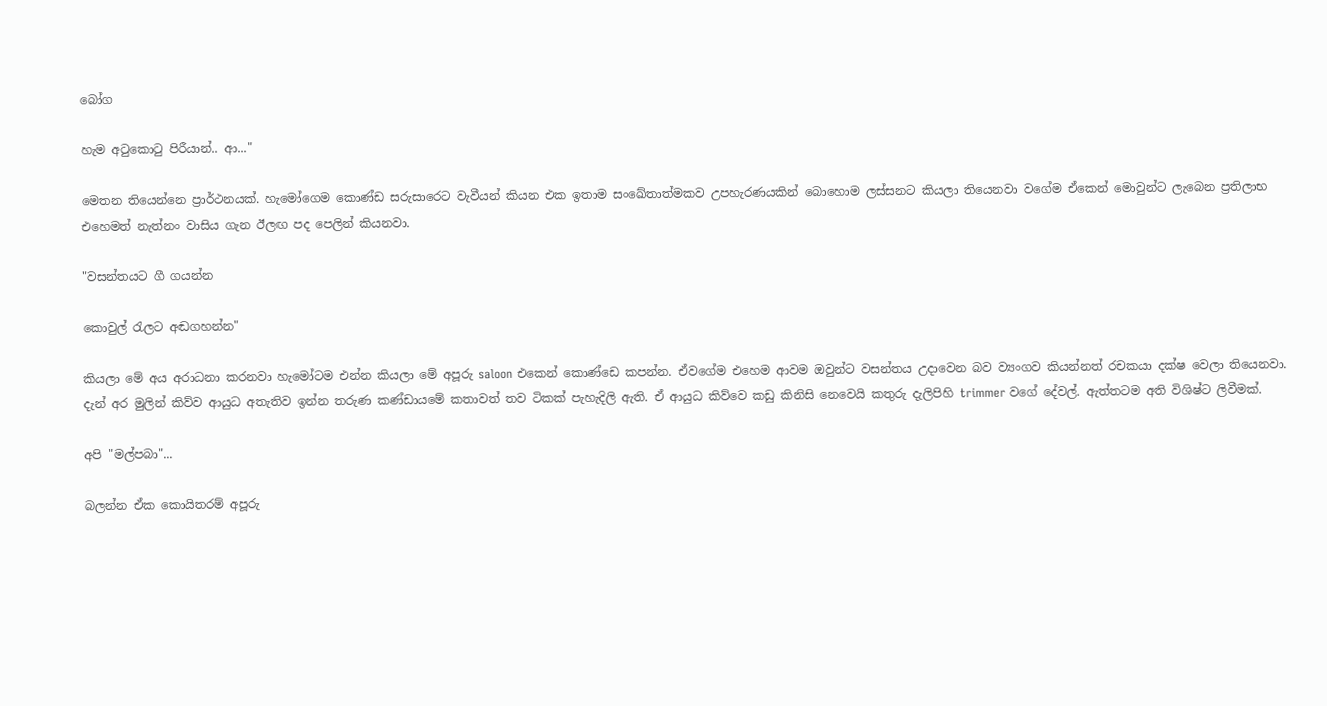බෝග

හැම අටුකොටු පිරීයාන්.. ආ..."

මෙතන තියෙන්නෙ ප්‍රාර්ථනයක්. හැමෝගෙම කොණ්ඩ සරුසාරෙට වැවීයන් කියන එක ඉතාම සංඛේතාත්මකව උපහැරණයකින් බොහොම ලස්සනට කියලා තියෙනවා වගේම ඒකෙන් මොවුන්ට ලැබෙන ප්‍රතිලාභ එහෙමත් නැත්නං වාසිය ගැන ඊලඟ පද පෙලින් කියනවා.

"වසන්තයට ගී ගයන්න

කොවුල් රැලට අඬගහන්න"

කියලා මේ අය අරාධනා කරනවා හැමෝටම එන්න කියලා මේ අපූරු saloon එකෙන් කොණ්ඩෙ කපන්න. ඒවගේම එහෙම ආවම ඔවුන්ට වසන්තය උදාවෙන බව ව්‍යංගව කියන්නත් රචකයා දක්ෂ වෙලා තියෙනවා. දැන් අර මුලින් කිව්ව ආයුධ අතැතිව ඉන්න තරුණ කණ්ඩායමේ කතාවත් තව ටිකක් පැහැදිලි ඇති. ඒ ආයුධ කිව්වෙ කඩු කිනිසි නෙවෙයි කතුරු දැලිපිහි trimmer වගේ දේවල්. ඇත්තටම අති විශිෂ්ට ලිවීමක්.

අපි "මල්පබා"...

බලන්න ඒක කොයිතරම් අපූරු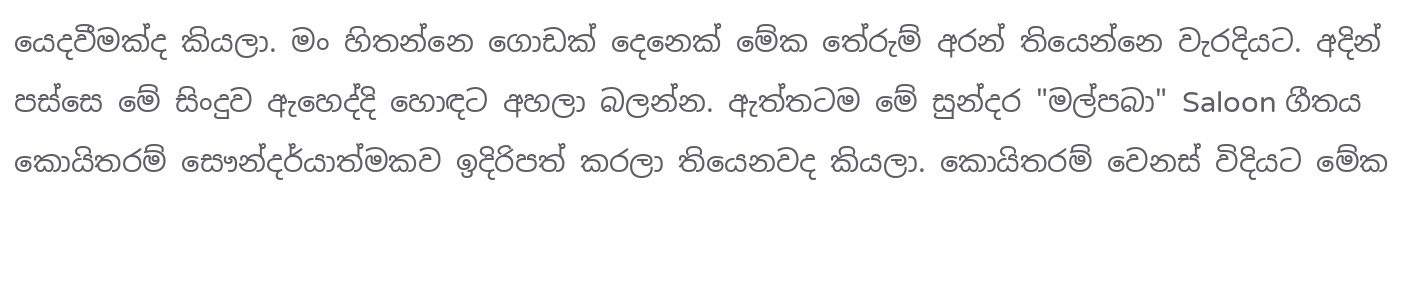යෙදවීමක්ද කියලා. මං හිතන්නෙ ගොඩක් දෙනෙක් මේක තේරුම් අරන් තියෙන්නෙ වැරදියට. අදින් පස්සෙ මේ සිංදුව ඇහෙද්දි හොඳට අහලා බලන්න. ඇත්තටම මේ සුන්දර "මල්පබා" Saloon ගීතය කොයිතරම් සෞන්දර්යාත්මකව ඉදිරිපත් කරලා තියෙනවද කියලා. කොයිතරම් වෙනස් විදියට මේක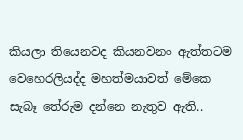කියලා තියෙනවද කියනවනං ඇත්තටම වෙහෙරලියද්ද මහත්මයාවත් මේකෙ සැබෑ තේරුම දන්නෙ නැතුව ඇති..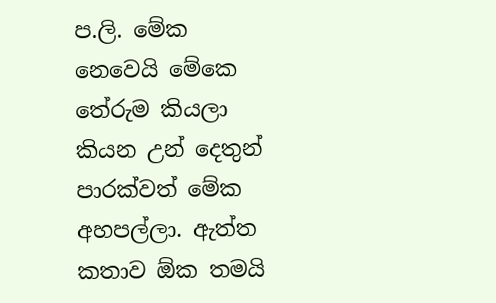ප.ලි. මේක නෙවෙයි මේකෙ තේරුම කියලා කියන උන් දෙතුන් පාරක්වත් මේක අහපල්ලා. ඇත්ත කතාව ඕක තමයි